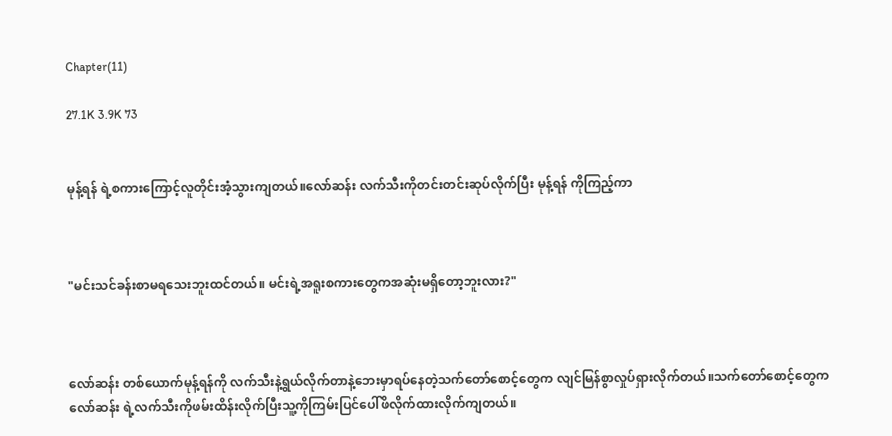Chapter(11)

27.1K 3.9K 73


မုန့်ရန် ရဲ့စကားကြောင့်လူတိုင်းအံ့သွားကျတယ်။လော်ဆန်း လက်သီးကိုတင်းတင်းဆုပ်လိုက်ပြီး မုန့်ရန် ကိုကြည့်ကာ



"မင်းသင်ခန်းစာမရသေးဘူးထင်တယ်။ မင်းရဲ့အရူးစကားတွေကအဆုံးမရှိတော့ဘူးလား?"



လော်ဆန်း တစ်ယောက်မုန့်ရန်ကို လက်သီးနဲ့ရွယ်လိုက်တာနဲ့ဘေးမှာရပ်နေတဲ့သက်တော်စောင့်တွေက လျင်မြန်စွာလှုပ်ရှားလိုက်တယ်။သက်တော်စောင့်တွေကလော်ဆန်း ရဲ့လက်သီးကိုဖမ်းထိန်းလိုက်ပြီးသူ့ကိုကြမ်းပြင်ပေါ်ဖိလိုက်ထားလိုက်ကျတယ်။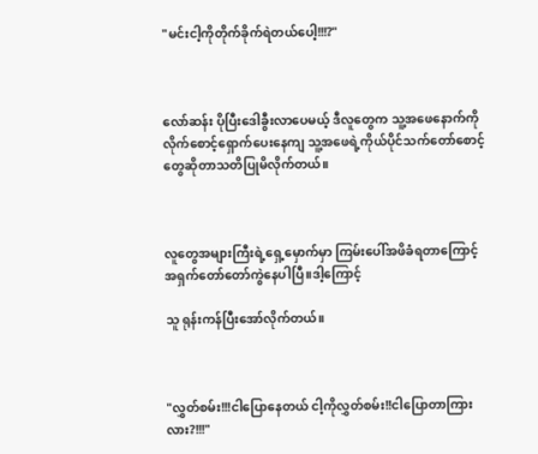"မင်းငါ့ကိုတိုက်ခိုက်ရဲတယ်ပေါ့!!!?"



လော်ဆန်း ပိုပြီးဒေါခွီးလာပေမယ့် ဒီလူတွေက သူ့အဖေနောက်ကိုလိုက်စောင့်ရှောက်ပေးနေကျ သူ့အဖေရဲ့ကိုယ်ပိုင်သက်တော်စောင့်တွေဆိုတာသတိပြုမိလိုက်တယ်။



လူတွေအများကြီးရဲ့ရှေ့မှောက်မှာ ကြမ်းပေါ်အဖိခံရတာကြောင့် အရှက်တော်တော်ကွဲနေပါပြီ။ဒါ့ကြောင့်

သူ ရုန်းကန်ပြီးအော်လိုက်တယ်။



"လွှတ်စမ်း!!!ငါပြောနေတယ် ငါ့ကိုလွှတ်စမ်း!!ငါပြောတာကြားလား?!!!"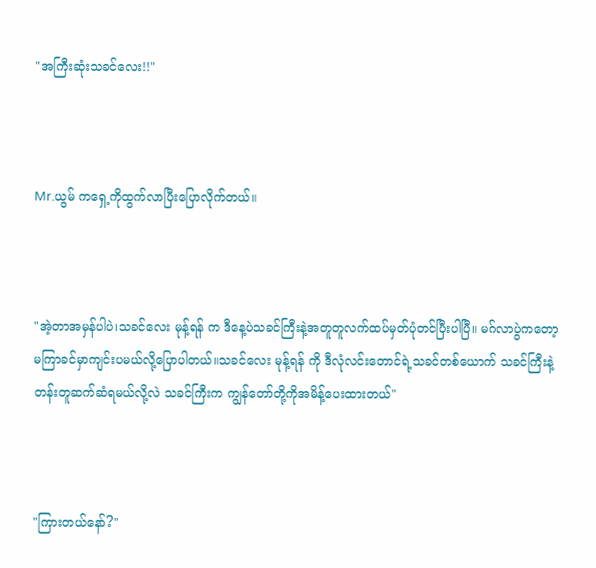"အကြီးဆုံးသခင်လေး!!"



Mr.ယွမ် ကရှေ့ကိုထွက်လာပြီးပြောလိုက်တယ်။



"အဲ့တာအမှန်ပါပဲ၊သခင်လေး မုန့်ရန် က ဒီနေ့ပဲသခင်ကြီးနဲ့အတူတူလက်ထပ်မှတ်ပုံတင်ပြီးပါပြီ။ မဂ်လာပွဲကတော့ မကြာခင်မှာကျင်းပမယ်လို့ပြောပါတယ်။သခင်လေး မုန့်ရန် ကို ဒီလုံလင်းတောင်ရဲ့သခင်တစ်ယောက် သခင်ကြီးနဲ့တန်းတူဆက်ဆံရမယ်လို့လဲ သခင်ကြီးက ကျွန်တော်တို့ကိုအမိန့်ပေးထားတယ်"



"ကြားတယ်နော်?"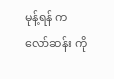မုန့်ရန် က လော်ဆန်း ကို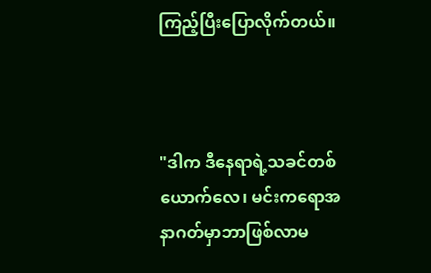ကြည့်ပြီးပြောလိုက်တယ်။



"ဒါက ဒီနေရာရဲ့သခင်တစ်ယောက်လေ၊ မင်းကရောအနာဂတ်မှာဘာဖြစ်လာမ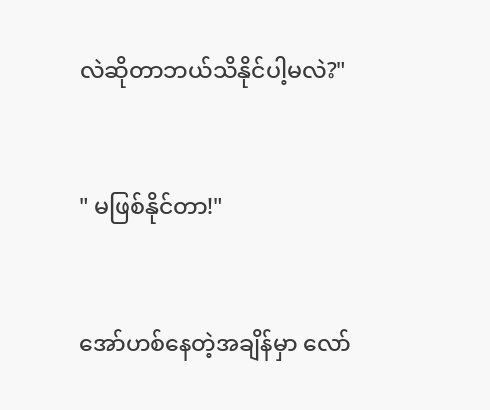လဲဆိုတာဘယ်သိနိုင်ပါ့မလဲ?"



" မဖြစ်နိုင်တာ!"



အော်ဟစ်နေတဲ့အချိန်မှာ လော်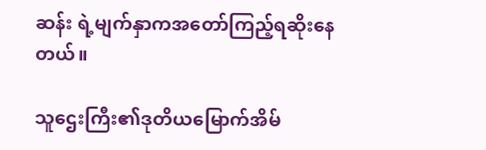ဆန်း ရဲ့မျက်နှာကအတော်ကြည့်ရဆိုးနေတယ်။

သူဌေးကြီး၏ဒုတိယမြောက်အိမ်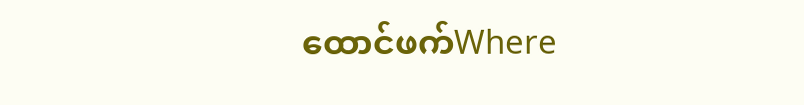ထောင်ဖက်Where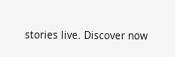stories live. Discover now